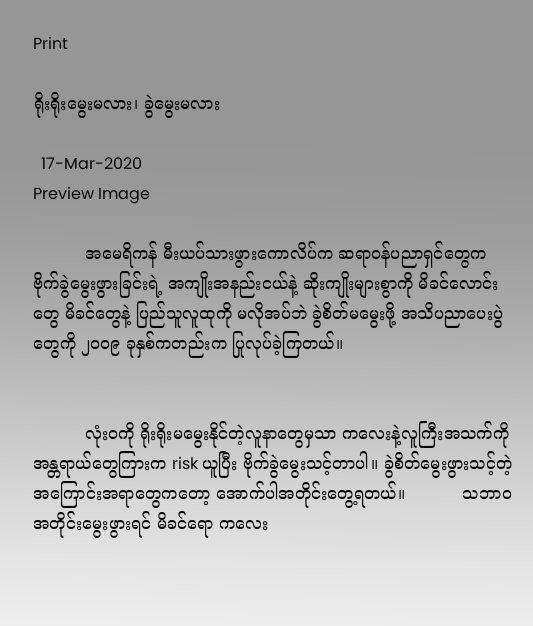Print

ရိုးရိုးမွေးမလား၊ ခွဲမွေးမလား

  17-Mar-2020
Preview Image

          အမေရိကန် မီးယပ်သားဖွားကောလိပ်က ဆရာဝန်ပညာရှင်တွေက ဗိုက်ခွဲမွေးဖွားခြင်းရဲ့ အကျိုးအနည်းငယ်နဲ့ ဆိုးကျိုးများစွာကို မိခင်လောင်းတွေ မိခင်တွေနဲ့ ပြည်သူလူထုကို မလိုအပ်ဘဲ ခွဲစိတ်မမွေးဖို့ အသိပညာပေးပွဲတွေကို ၂၀၀၉ ခုနှစ်ကတည်းက ပြုလုပ်ခဲ့ကြတယ်။


          လုံးဝကို ရိုးရိုးမမွေးနိုင်တဲ့လူနာတွေမှသာ ကလေးနဲ့လူကြီးအသက်ကို အန္တရာယ်တွေကြားက risk ယူပြီး ဗိုက်ခွဲမွေးသင့်တာပါ။ ခွဲစိတ်မွေးဖွားသင့်တဲ့ အကြောင်းအရာတွေကတော့ အောက်ပါအတိုင်းတွေ့ရတယ်။           သဘာဝအတိုင်းမွေးဖွားရင် မိခင်ရော ကလေး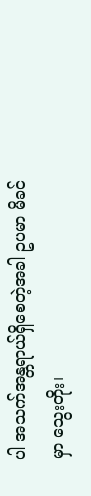ပါ အသက်အန္တရာယ်ရှိစေတဲ့အခါ ဥပမာ မိခင်မှာ သွေးတိုး၊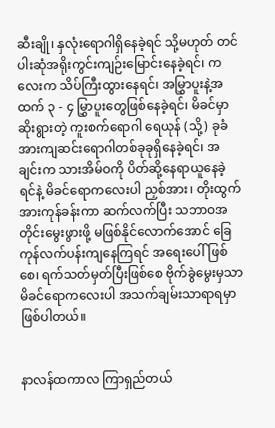ဆီးချို၊ နှလုံးရောဂါရှိနေခဲ့ရင် သို့မဟုတ် တင်ပါးဆုံအရိုးကွင်းကျဉ်းမြောင်းနေခဲ့ရင်၊ ကလေးက သိပ်ကြီးထွားနေရင်၊ အမြွှာပူးနဲ့အထက် ၃ - ၄ မြွှာပူးတွေဖြစ်နေခဲ့ရင်၊ မိခင်မှာ ဆိုးရွားတဲ့ ကူးစက်ရောဂါ ရေယုန် (သို့) ခုခံအားကျဆင်းရောဂါတစ်ခုခုရှိနေခဲ့ရင်၊ အချင်းက သားအိမ်ဝကို ပိတ်ဆို့နေရာယူနေခဲ့ရင်နဲ့ မိခင်ရောကလေးပါ ညှစ်အား၊ တိုးထွက်အားကုန်ခန်းကာ ဆက်လက်ပြီး သဘာဝအတိုင်းမွေးဖွားဖို့ မဖြစ်နိုင်လောက်အောင် ခြေကုန်လက်ပန်းကျနေကြရင် အရေးပေါ်ဖြစ်စေ၊ ရက်သတ်မှတ်ပြီးဖြစ်စေ ဗိုက်ခွဲမွေးမှသာ မိခင်ရောကလေးပါ အသက်ချမ်းသာရာရမှာဖြစ်ပါတယ်။


နာလန်ထကာလ ကြာရှည်တယ်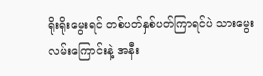ရိုးရိုးမွေးရင် တစ်ပတ်နှစ်ပတ်ကြာရင်ပဲ သားမွေးလမ်းကြောင်းနဲ့ အနီး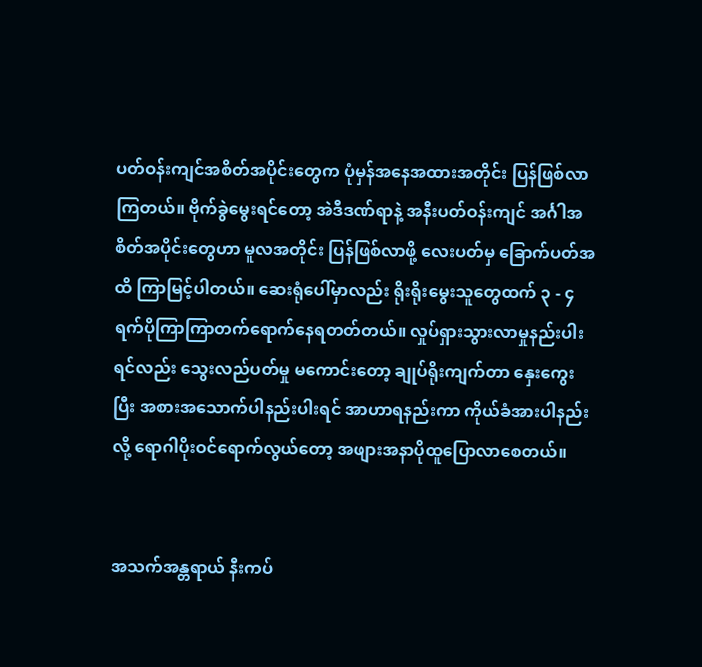ပတ်ဝန်းကျင်အစိတ်အပိုင်းတွေက ပုံမှန်အနေအထားအတိုင်း ပြန်ဖြစ်လာကြတယ်။ ဗိုက်ခွဲမွေးရင်တော့ အဲဒီဒဏ်ရာနဲ့ အနီးပတ်ဝန်းကျင် အင်္ဂါအစိတ်အပိုင်းတွေဟာ မူလအတိုင်း ပြန်ဖြစ်လာဖို့ လေးပတ်မှ ခြောက်ပတ်အထိ ကြာမြင့်ပါတယ်။ ဆေးရုံပေါ်မှာလည်း ရိုးရိုးမွေးသူတွေထက် ၃ - ၄ ရက်ပိုကြာကြာတက်ရောက်နေရတတ်တယ်။ လှုပ်ရှားသွားလာမှုနည်းပါးရင်လည်း သွေးလည်ပတ်မှု မကောင်းတော့ ချုပ်ရိုးကျက်တာ နှေးကွေးပြီး အစားအသောက်ပါနည်းပါးရင် အာဟာရနည်းကာ ကိုယ်ခံအားပါနည်းလို့ ရောဂါပိုးဝင်ရောက်လွယ်တော့ အဖျားအနာပိုထူပြောလာစေတယ်။


အသက်အန္တရာယ် နီးကပ်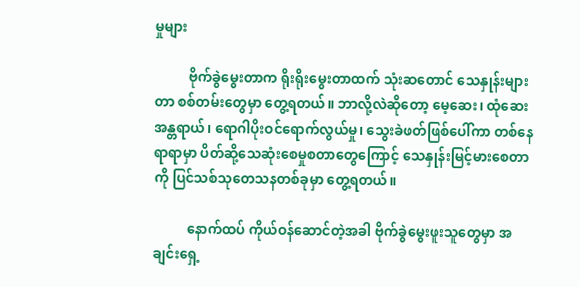မှုများ

          ဗိုက်ခွဲမွေးတာက ရိုးရိုးမွေးတာထက် သုံးဆတောင် သေနှုန်းများတာ စစ်တမ်းတွေမှာ တွေ့ရတယ်။ ဘာလို့လဲဆိုတော့ မေ့ဆေး၊ ထုံဆေးအန္တရာယ်၊ ရောဂါပိုးဝင်ရောက်လွယ်မှု၊ သွေးခဲဖတ်ဖြစ်ပေါ်ကာ တစ်နေရာရာမှာ ပိတ်ဆို့သေဆုံးစေမှုစတာတွေကြောင့် သေနှုန်းမြင့်မားစေတာကို ပြင်သစ်သုတေသနတစ်ခုမှာ တွေ့ရတယ်။

          နောက်ထပ် ကိုယ်ဝန်ဆောင်တဲ့အခါ ဗိုက်ခွဲမွေးဖူးသူတွေမှာ အချင်းရှေ့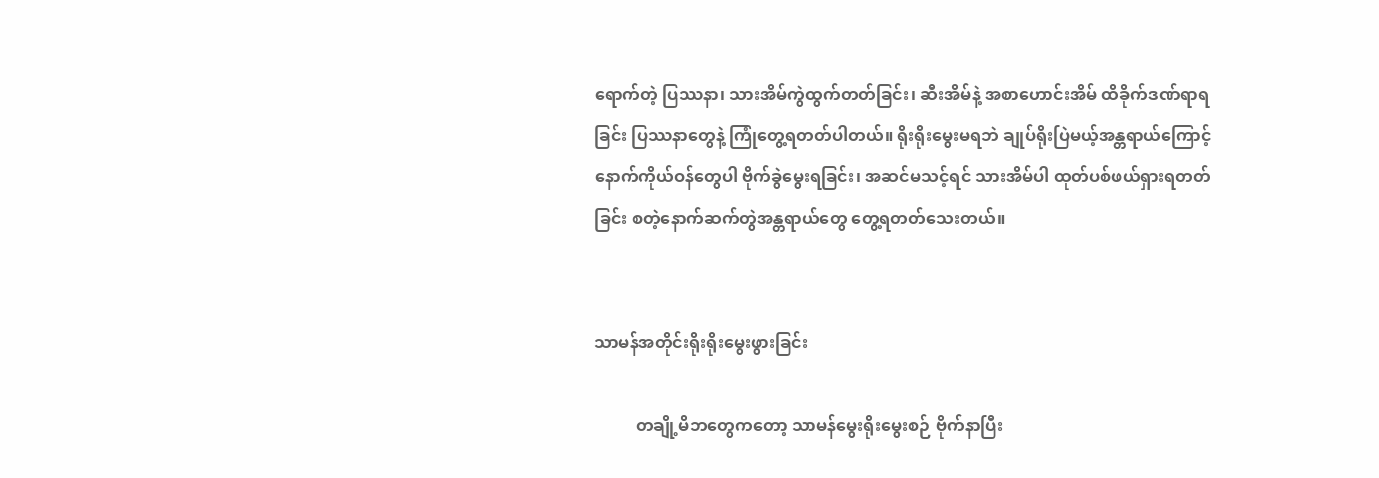ရောက်တဲ့ ပြဿနာ၊ သားအိမ်ကွဲထွက်တတ်ခြင်း၊ ဆီးအိမ်နဲ့ အစာဟောင်းအိမ် ထိခိုက်ဒဏ်ရာရခြင်း ပြဿနာတွေနဲ့ ကြုံတွေ့ရတတ်ပါတယ်။ ရိုးရိုးမွေးမရဘဲ ချုပ်ရိုးပြဲမယ့်အန္တရာယ်ကြောင့် နောက်ကိုယ်ဝန်တွေပါ ဗိုက်ခွဲမွေးရခြင်း၊ အဆင်မသင့်ရင် သားအိမ်ပါ ထုတ်ပစ်ဖယ်ရှားရတတ်ခြင်း စတဲ့နောက်ဆက်တွဲအန္တရာယ်တွေ တွေ့ရတတ်သေးတယ်။


သာမန်အတိုင်းရိုးရိုးမွေးဖွားခြင်း

          တချို့မိဘတွေကတော့ သာမန်မွေးရိုးမွေးစဉ် ဗိုက်နာပြီး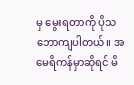မှ မွေးရတာကို ပိုသဘောကျပါတယ်။ အမေရိကန်မှာဆိုရင် မိ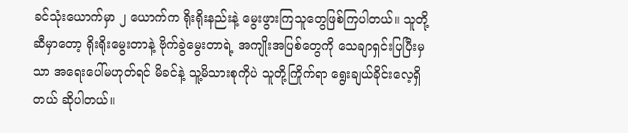ခင်သုံးယောက်မှာ ၂ ယောက်က ရိုးရိုးနည်းနဲ့ မွေးဖွားကြသူတွေဖြစ်ကြပါတယ်။ သူတို့ဆီမှာတော့ ရိုးရိုးမွေးတာနဲ့ ဗိုက်ခွဲမွေးတာရဲ့ အကျိုးအပြစ်တွေကို သေချာရှင်းပြပြီးမှသာ အရေးပေါ်မဟုတ်ရင် မိခင်နဲ့ သူ့မိသားစုကိုပဲ သူတို့ကြိုက်ရာ ရွေးချယ်ခိုင်းလေ့ရှိတယ် ဆိုပါတယ်။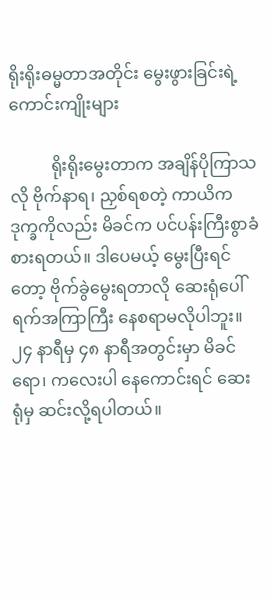ရိုးရိုးဓမ္မတာအတိုင်း မွေးဖွားခြင်းရဲ့ ကောင်းကျိုးများ

          ရိုးရိုးမွေးတာက အချိန်ပိုကြာသလို ဗိုက်နာရ၊ ညှစ်ရစတဲ့ ကာယိကဒုက္ခကိုလည်း မိခင်က ပင်ပန်းကြီးစွာခံစားရတယ်။ ဒါပေမယ့် မွေးပြီးရင်တော့ ဗိုက်ခွဲမွေးရတာလို ဆေးရုံပေါ် ရက်အကြာကြီး နေစရာမလိုပါဘူး။ ၂၄ နာရီမှ ၄၈ နာရီအတွင်းမှာ မိခင်ရော၊ ကလေးပါ နေကောင်းရင် ဆေးရုံမှ ဆင်းလို့ရပါတယ်။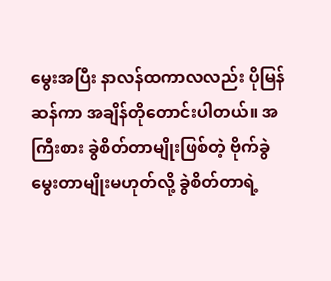မွေးအပြီး နာလန်ထကာလလည်း ပိုမြန်ဆန်ကာ အချိန်တိုတောင်းပါတယ်။ အကြီးစား ခွဲစိတ်တာမျိုးဖြစ်တဲ့ ဗိုက်ခွဲမွေးတာမျိုးမဟုတ်လို့ ခွဲစိတ်တာရဲ့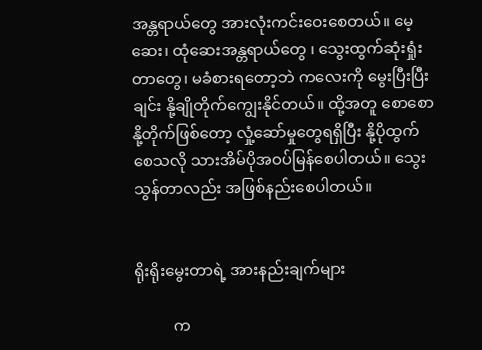အန္တရာယ်တွေ အားလုံးကင်းဝေးစေတယ်။ မေ့ဆေး၊ ထုံဆေးအန္တရာယ်တွေ ၊ သွေးထွက်ဆုံးရှုံးတာတွေ၊ မခံစားရတော့ဘဲ ကလေးကို မွေးပြီးပြီးချင်း နို့ချိုတိုက်ကျွေးနိုင်တယ်။ ထို့အတူ စောစောနို့တိုက်ဖြစ်တော့ လှုံ့ဆော်မှုတွေရရှိပြီး နို့ပိုထွက်စေသလို သားအိမ်ပိုအဝပ်မြန်စေပါတယ်။ သွေးသွန်တာလည်း အဖြစ်နည်းစေပါတယ်။


ရိုးရိုးမွေးတာရဲ့ အားနည်းချက်များ

          က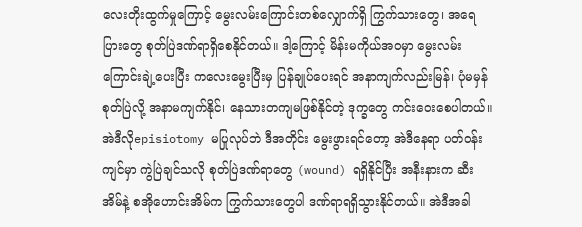လေးတိုးထွက်မှုကြောင့် မွေးလမ်းကြောင်းတစ်လျှောက်ရှိ ကြွက်သားတွေ၊ အရေပြားတွေ စုတ်ပြဲဒဏ်ရာရှိစေနိုင်တယ်။ ဒါ့ကြောင့် မိန်းမကိုယ်အဝမှာ မွေးလမ်းကြောင်းချဲ့ပေးပြီး ကလေးမွေးပြီးမှ ပြန်ချုပ်ပေးရင် အနာကျက်လည်းမြန်၊ ပုံမမှန် စုတ်ပြဲလို့ အနာမကျက်နိုင်၊ နေသားတကျမဖြစ်နိုင်တဲ့ ဒုက္ခတွေ ကင်းဝေးစေပါတယ်။ အဲဒီလိုepisiotomy မပြုလုပ်ဘဲ ဒီအတိုင်း မွေးဖွားရင်တော့ အဲဒီနေရာ ပတ်ဝန်းကျင်မှာ ကွဲပြဲချင်သလို စုတ်ပြဲဒဏ်ရာတွေ (wound) ရရှိနိုင်ပြီး အနီးနားက ဆီးအိမ်နဲ့ စအိုဟောင်းအိမ်က ကြွက်သားတွေပါ ဒဏ်ရာရရှိသွားနိုင်တယ်။ အဲဒီအခါ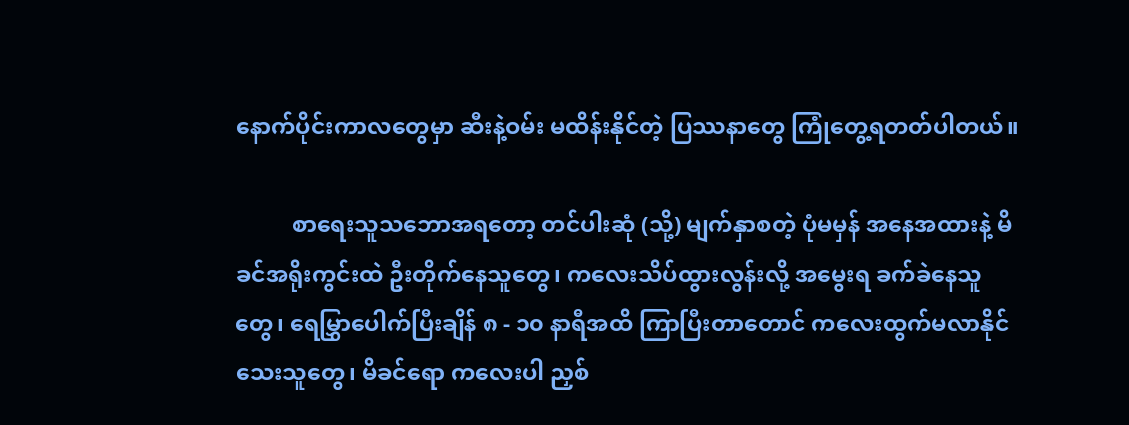နောက်ပိုင်းကာလတွေမှာ ဆီးနဲ့ဝမ်း မထိန်းနိုင်တဲ့ ပြဿနာတွေ ကြုံတွေ့ရတတ်ပါတယ်။

          စာရေးသူသဘောအရတော့ တင်ပါးဆုံ (သို့) မျက်နှာစတဲ့ ပုံမမှန် အနေအထားနဲ့ မိခင်အရိုးကွင်းထဲ ဦးတိုက်နေသူတွေ၊ ကလေးသိပ်ထွားလွန်းလို့ အမွေးရ ခက်ခဲနေသူတွေ၊ ရေမြွှာပေါက်ပြီးချိန် ၈ - ၁၀ နာရီအထိ ကြာပြီးတာတောင် ကလေးထွက်မလာနိုင်သေးသူတွေ၊ မိခင်ရော ကလေးပါ ညှစ်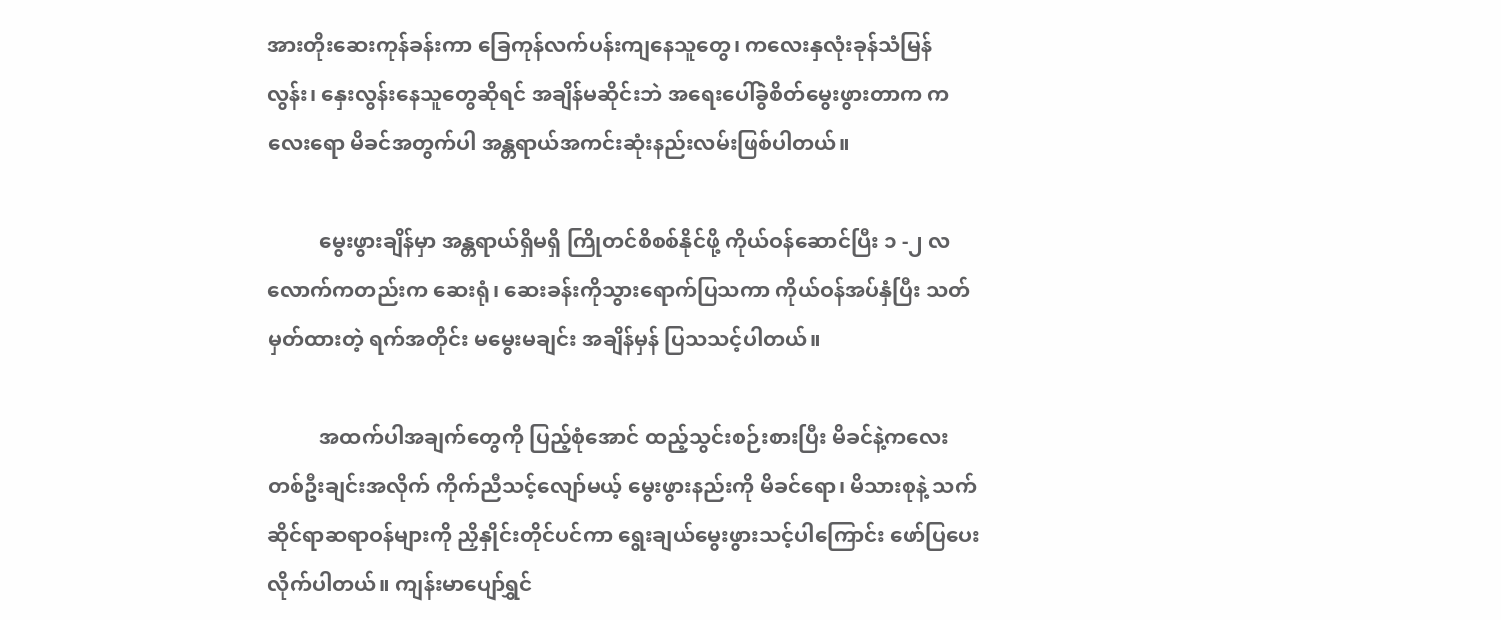အားတိုးဆေးကုန်ခန်းကာ ခြေကုန်လက်ပန်းကျနေသူတွေ၊ ကလေးနှလုံးခုန်သံမြန်လွန်း၊ နှေးလွန်းနေသူတွေဆိုရင် အချိန်မဆိုင်းဘဲ အရေးပေါ်ခွဲစိတ်မွေးဖွားတာက ကလေးရော မိခင်အတွက်ပါ အန္တရာယ်အကင်းဆုံးနည်းလမ်းဖြစ်ပါတယ်။

          မွေးဖွားချိန်မှာ အန္တရာယ်ရှိမရှိ ကြိုတင်စိစစ်နိုင်ဖို့ ကိုယ်ဝန်ဆောင်ပြီး ၁ -၂ လ လောက်ကတည်းက ဆေးရုံ၊ ဆေးခန်းကိုသွားရောက်ပြသကာ ကိုယ်ဝန်အပ်နှံပြီး သတ်မှတ်ထားတဲ့ ရက်အတိုင်း မမွေးမချင်း အချိန်မှန် ပြသသင့်ပါတယ်။

          အထက်ပါအချက်တွေကို ပြည့်စုံအောင် ထည့်သွင်းစဉ်းစားပြီး မိခင်နဲ့ကလေး တစ်ဦးချင်းအလိုက် ကိုက်ညီသင့်လျော်မယ့် မွေးဖွားနည်းကို မိခင်ရော၊ မိသားစုနဲ့ သက်ဆိုင်ရာဆရာဝန်များကို ညှိနှိုင်းတိုင်ပင်ကာ ရွေးချယ်မွေးဖွားသင့်ပါကြောင်း ဖော်ပြပေးလိုက်ပါတယ်။ ကျန်းမာပျော်ရွှင်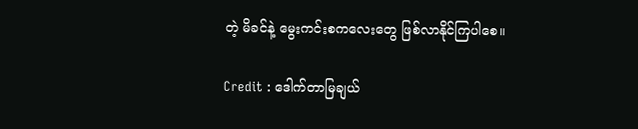တဲ့ မိခင်နဲ့ မွေးကင်းစကလေးတွေ ဖြစ်လာနိုင်ကြပါစေ။

Credit : ဒေါက်တာမြချယ်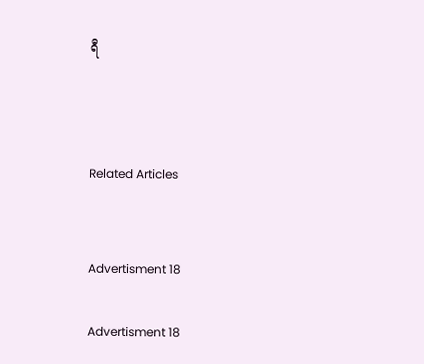ရီ



Related Articles


Advertisment 18

Advertisment 18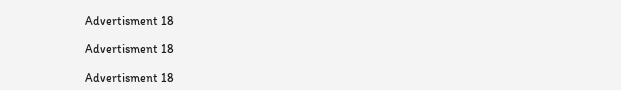Advertisment 18

Advertisment 18

Advertisment 18